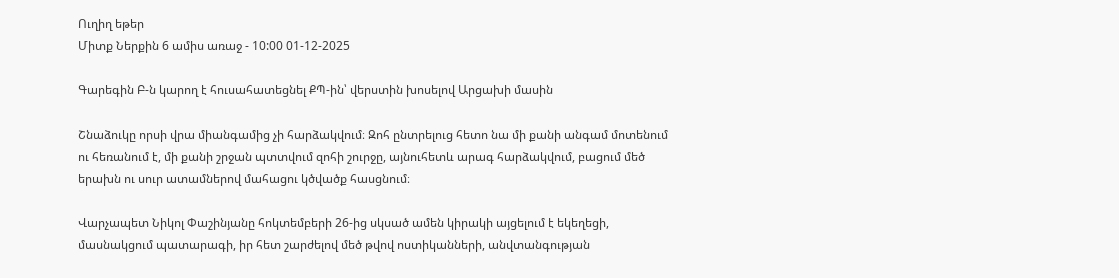Ուղիղ եթեր
Միտք Ներքին 6 ամիս առաջ - 10:00 01-12-2025

Գարեգին Բ-ն կարող է հուսահատեցնել ՔՊ-ին՝ վերստին խոսելով Արցախի մասին

Շնաձուկը որսի վրա միանգամից չի հարձակվում։ Զոհ ընտրելուց հետո նա մի քանի անգամ մոտենում ու հեռանում է, մի քանի շրջան պտտվում զոհի շուրջը, այնուհետև արագ հարձակվում, բացում մեծ երախն ու սուր ատամներով մահացու կծվածք հասցնում։

Վարչապետ Նիկոլ Փաշինյանը հոկտեմբերի 26-ից սկսած ամեն կիրակի այցելում է եկեղեցի, մասնակցում պատարագի, իր հետ շարժելով մեծ թվով ոստիկանների, անվտանգության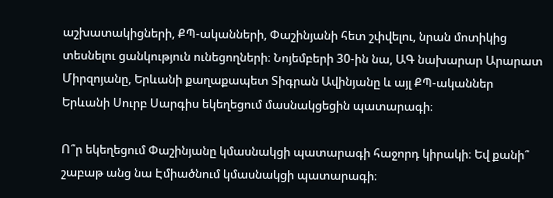աշխատակիցների, ՔՊ-ականների, Փաշինյանի հետ շփվելու, նրան մոտիկից տեսնելու ցանկություն ունեցողների։ Նոյեմբերի 30-ին նա, ԱԳ նախարար Արարատ Միրզոյանը, Երևանի քաղաքապետ Տիգրան Ավինյանը և այլ ՔՊ-ականներ Երևանի Սուրբ Սարգիս եկեղեցում մասնակցեցին պատարագի։

Ո՞ր եկեղեցում Փաշինյանը կմասնակցի պատարագի հաջորդ կիրակի։ Եվ քանի՞ շաբաթ անց նա Էմիածնում կմասնակցի պատարագի։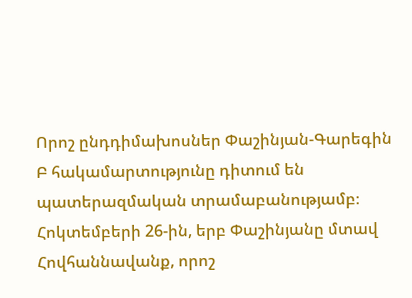Որոշ ընդդիմախոսներ Փաշինյան-Գարեգին Բ հակամարտությունը դիտում են պատերազմական տրամաբանությամբ։ Հոկտեմբերի 26-ին, երբ Փաշինյանը մտավ Հովհաննավանք, որոշ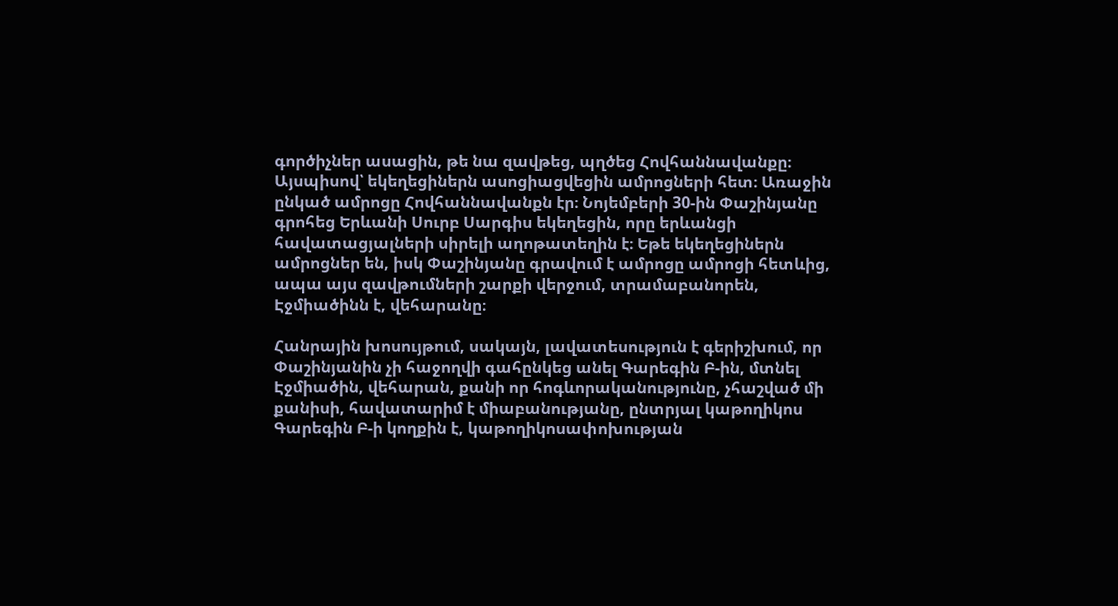գործիչներ ասացին, թե նա զավթեց, պղծեց Հովհաննավանքը։ Այսպիսով՝ եկեղեցիներն ասոցիացվեցին ամրոցների հետ։ Առաջին ընկած ամրոցը Հովհաննավանքն էր։ Նոյեմբերի 30-ին Փաշինյանը գրոհեց Երևանի Սուրբ Սարգիս եկեղեցին, որը երևանցի հավատացյալների սիրելի աղոթատեղին է։ Եթե եկեղեցիներն ամրոցներ են, իսկ Փաշինյանը գրավում է ամրոցը ամրոցի հետևից, ապա այս զավթումների շարքի վերջում, տրամաբանորեն, Էջմիածինն է, վեհարանը։

Հանրային խոսույթում, սակայն, լավատեսություն է գերիշխում, որ Փաշինյանին չի հաջողվի գահընկեց անել Գարեգին Բ-ին, մտնել Էջմիածին, վեհարան, քանի որ հոգևորականությունը, չհաշված մի քանիսի, հավատարիմ է միաբանությանը, ընտրյալ կաթողիկոս Գարեգին Բ-ի կողքին է, կաթողիկոսափոխության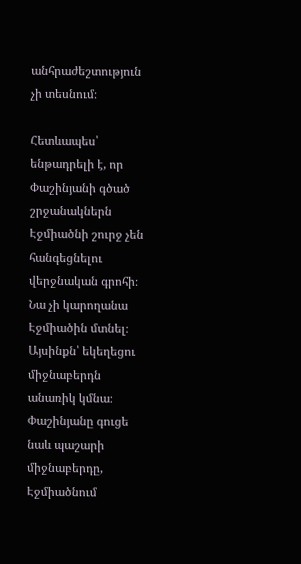անհրաժեշտություն չի տեսնում։

Հետևապես՝ ենթադրելի է, որ Փաշինյանի գծած շրջանակներն Էջմիածնի շուրջ չեն հանգեցնելու վերջնական գրոհի։ Նա չի կարողանա Էջմիածին մտնել։ Այսինքն՝ եկեղեցու միջնաբերդն անառիկ կմնա։ Փաշինյանը գուցե նաև պաշարի միջնաբերդը, Էջմիածնում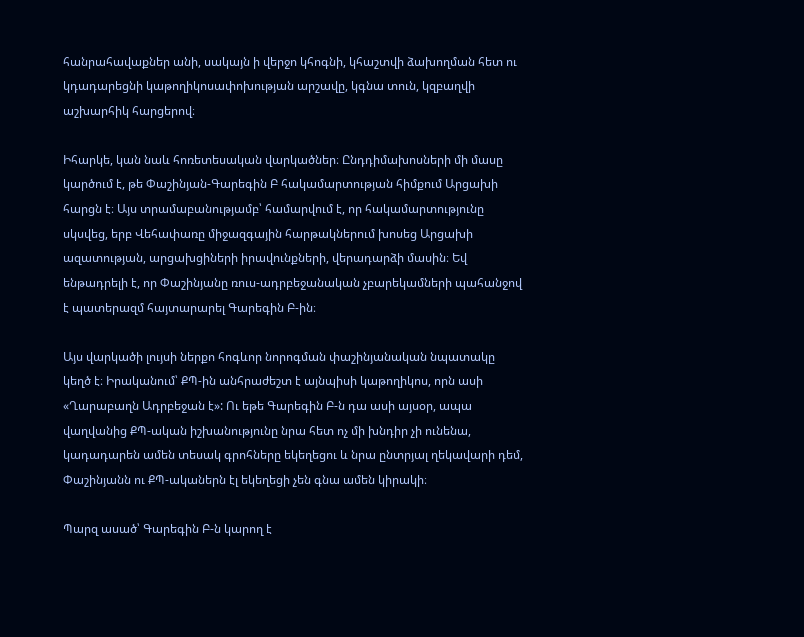հանրահավաքներ անի, սակայն ի վերջո կհոգնի, կհաշտվի ձախողման հետ ու կդադարեցնի կաթողիկոսափոխության արշավը, կգնա տուն, կզբաղվի աշխարհիկ հարցերով։

Իհարկե, կան նաև հոռետեսական վարկածներ։ Ընդդիմախոսների մի մասը կարծում է, թե Փաշինյան-Գարեգին Բ հակամարտության հիմքում Արցախի հարցն է։ Այս տրամաբանությամբ՝ համարվում է, որ հակամարտությունը սկսվեց, երբ Վեհափառը միջազգային հարթակներում խոսեց Արցախի ազատության, արցախցիների իրավունքների, վերադարձի մասին։ Եվ ենթադրելի է, որ Փաշինյանը ռուս-ադրբեջանական չբարեկամների պահանջով է պատերազմ հայտարարել Գարեգին Բ-ին։

Այս վարկածի լույսի ներքո հոգևոր նորոգման փաշինյանական նպատակը կեղծ է։ Իրականում՝ ՔՊ-ին անհրաժեշտ է այնպիսի կաթողիկոս, որն ասի «Ղարաբաղն Ադրբեջան է»: Ու եթե Գարեգին Բ-ն դա ասի այսօր, ապա վաղվանից ՔՊ-ական իշխանությունը նրա հետ ոչ մի խնդիր չի ունենա, կադադարեն ամեն տեսակ գրոհները եկեղեցու և նրա ընտրյալ ղեկավարի դեմ, Փաշինյանն ու ՔՊ-ականերն էլ եկեղեցի չեն գնա ամեն կիրակի։

Պարզ ասած՝ Գարեգին Բ-ն կարող է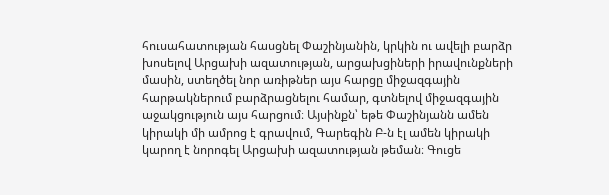հուսահատության հասցնել Փաշինյանին, կրկին ու ավելի բարձր խոսելով Արցախի ազատության, արցախցիների իրավունքների մասին, ստեղծել նոր առիթներ այս հարցը միջազգային հարթակներում բարձրացնելու համար, գտնելով միջազգային աջակցություն այս հարցում։ Այսինքն՝ եթե Փաշինյանն ամեն կիրակի մի ամրոց է գրավում, Գարեգին Բ-ն էլ ամեն կիրակի կարող է նորոգել Արցախի ազատության թեման։ Գուցե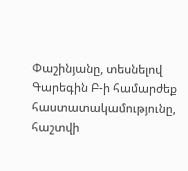Փաշինյանը, տեսնելով Գարեգին Բ-ի համարժեք հաստատակամությունը, հաշտվի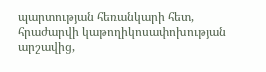պարտության հեռանկարի հետ, հրաժարվի կաթողիկոսափոխության արշավից,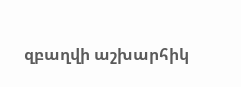զբաղվի աշխարհիկ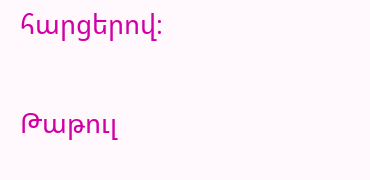հարցերով։

Թաթուլ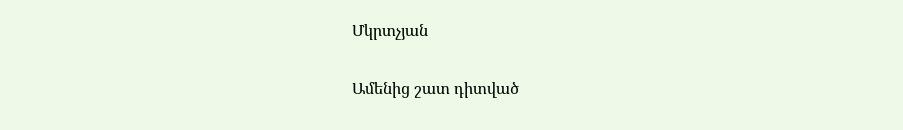Մկրտչյան

Ամենից շատ դիտված